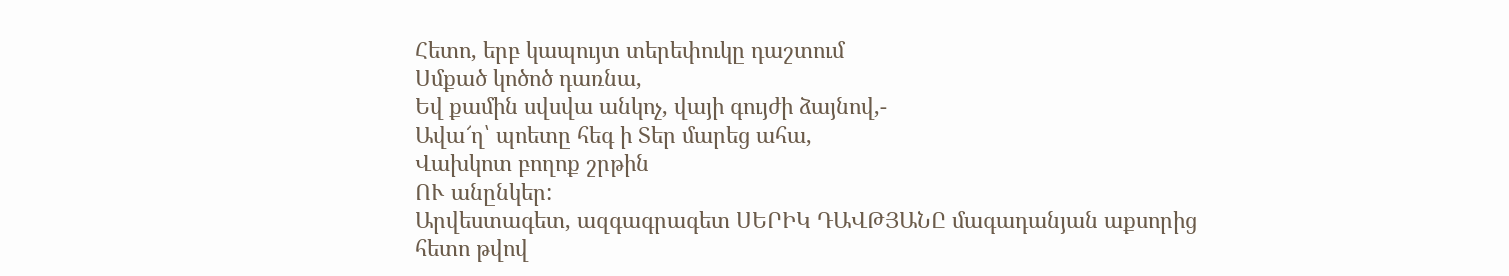Հետո, երբ կապույտ տերեփուկը դաշտում
Սմքած կոծոծ դառնա,
Եվ քամին սվսվա անկոչ, վայի գույժի ձայնով,-
Ավա՜ղ՝ պոետը հեգ ի Տեր մարեց ահա,
Վախկոտ բողոք շրթին
ՈՒ անընկեր:
Արվեստագետ, ազգագրագետ ՍԵՐԻԿ ԴԱՎԹՅԱՆԸ մագադանյան աքսորից հետո թվով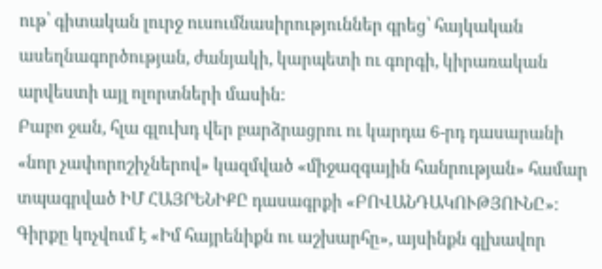ութ՝ գիտական լուրջ ուսումնասիրություններ գրեց՝ հայկական ասեղնագործության, ժանյակի, կարպետի ու գորգի, կիրառական արվեստի այլ ոլորտների մասին:
Բաբո ջան, հլա գլուխդ վեր բարձրացրու ու կարդա 6-րդ դասարանի
«նոր չափորոշիչներով» կազմված «միջազգային հանրության» համար տպագրված ԻՄ ՀԱՅՐԵՆԻՔԸ դասագրքի «ԲՈՎԱՆԴԱԿՈՒԹՅՈՒՆԸ»։
Գիրքը կոչվում է «Իմ հայրենիքն ու աշխարհը», այսինքն գլխավոր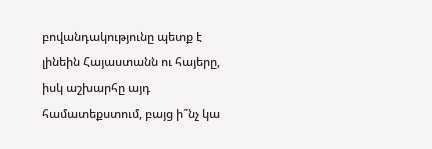բովանդակությունը պետք է լինեին Հայաստանն ու հայերը, իսկ աշխարհը այդ համատեքստում, բայց ի՞նչ կա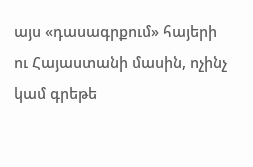այս «դասագրքում» հայերի ու Հայաստանի մասին, ոչինչ կամ գրեթե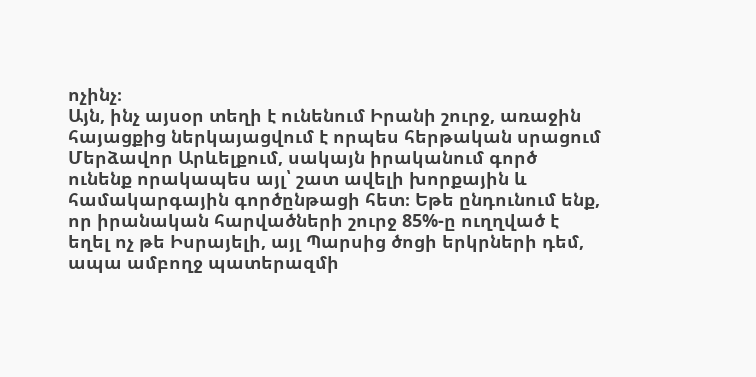ոչինչ։
Այն, ինչ այսօր տեղի է ունենում Իրանի շուրջ, առաջին հայացքից ներկայացվում է որպես հերթական սրացում Մերձավոր Արևելքում, սակայն իրականում գործ ունենք որակապես այլ՝ շատ ավելի խորքային և համակարգային գործընթացի հետ։ Եթե ընդունում ենք, որ իրանական հարվածների շուրջ 85%-ը ուղղված է եղել ոչ թե Իսրայելի, այլ Պարսից ծոցի երկրների դեմ, ապա ամբողջ պատերազմի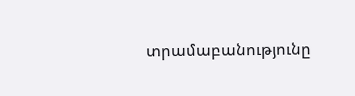տրամաբանությունը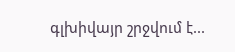գլխիվայր շրջվում է...